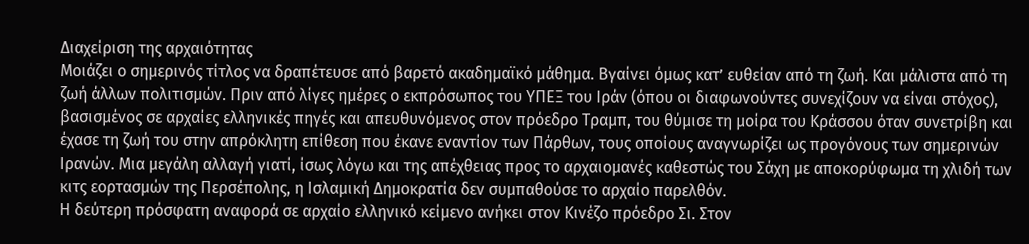Διαχείριση της αρχαιότητας
Μοιάζει ο σημερινός τίτλος να δραπέτευσε από βαρετό ακαδημαϊκό μάθημα. Βγαίνει όμως κατ’ ευθείαν από τη ζωή. Και μάλιστα από τη ζωή άλλων πολιτισμών. Πριν από λίγες ημέρες ο εκπρόσωπος του ΥΠΕΞ του Ιράν (όπου οι διαφωνούντες συνεχίζουν να είναι στόχος), βασισμένος σε αρχαίες ελληνικές πηγές και απευθυνόμενος στον πρόεδρο Τραμπ, του θύμισε τη μοίρα του Κράσσου όταν συνετρίβη και έχασε τη ζωή του στην απρόκλητη επίθεση που έκανε εναντίον των Πάρθων, τους οποίους αναγνωρίζει ως προγόνους των σημερινών Ιρανών. Μια μεγάλη αλλαγή γιατί, ίσως λόγω και της απέχθειας προς το αρχαιομανές καθεστώς του Σάχη με αποκορύφωμα τη χλιδή των κιτς εορτασμών της Περσέπολης, η Ισλαμική Δημοκρατία δεν συμπαθούσε το αρχαίο παρελθόν.
Η δεύτερη πρόσφατη αναφορά σε αρχαίο ελληνικό κείμενο ανήκει στον Κινέζο πρόεδρο Σι. Στον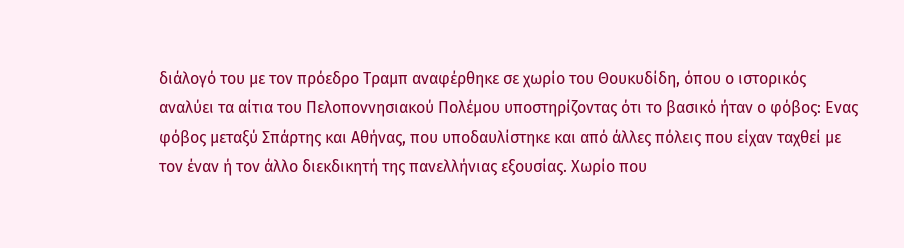διάλογό του με τον πρόεδρο Τραμπ αναφέρθηκε σε χωρίο του Θουκυδίδη, όπου ο ιστορικός αναλύει τα αίτια του Πελοποννησιακού Πολέμου υποστηρίζοντας ότι το βασικό ήταν ο φόβος: Ενας φόβος μεταξύ Σπάρτης και Αθήνας, που υποδαυλίστηκε και από άλλες πόλεις που είχαν ταχθεί με τον έναν ή τον άλλο διεκδικητή της πανελλήνιας εξουσίας. Χωρίο που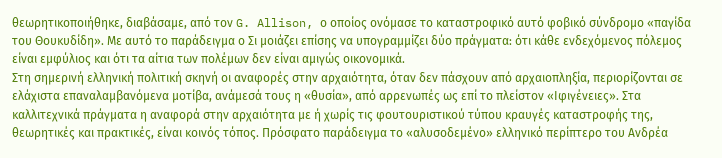θεωρητικοποιήθηκε, διαβάσαμε, από τον G. Allison, ο οποίος ονόμασε το καταστροφικό αυτό φοβικό σύνδρομο «παγίδα του Θουκυδίδη». Με αυτό το παράδειγμα ο Σι μοιάζει επίσης να υπογραμμίζει δύο πράγματα: ότι κάθε ενδεχόμενος πόλεμος είναι εμφύλιος και ότι τα αίτια των πολέμων δεν είναι αμιγώς οικονομικά.
Στη σημερινή ελληνική πολιτική σκηνή οι αναφορές στην αρχαιότητα, όταν δεν πάσχουν από αρχαιοπληξία, περιορίζονται σε ελάχιστα επαναλαμβανόμενα μοτίβα, ανάμεσά τους η «θυσία», από αρρενωπές ως επί το πλείστον «Ιφιγένειες». Στα καλλιτεχνικά πράγματα η αναφορά στην αρχαιότητα με ή χωρίς τις φουτουριστικού τύπου κραυγές καταστροφής της, θεωρητικές και πρακτικές, είναι κοινός τόπος. Πρόσφατο παράδειγμα το «αλυσοδεμένο» ελληνικό περίπτερο του Ανδρέα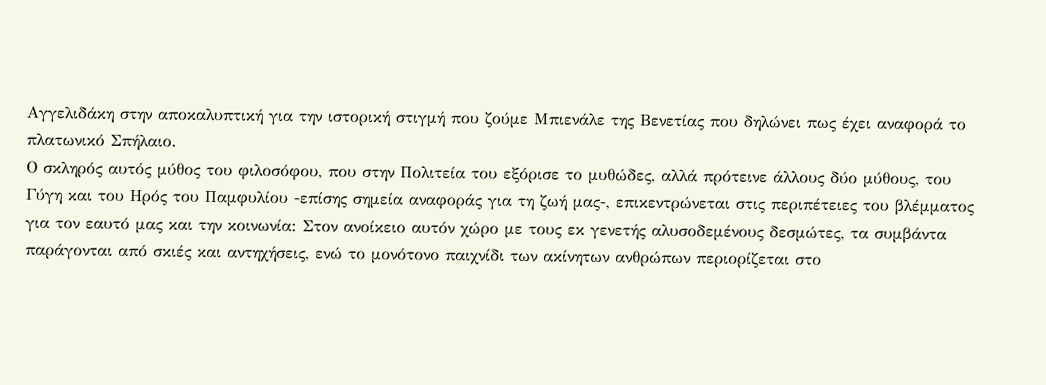Αγγελιδάκη στην αποκαλυπτική για την ιστορική στιγμή που ζούμε Μπιενάλε της Βενετίας που δηλώνει πως έχει αναφορά το πλατωνικό Σπήλαιο.
Ο σκληρός αυτός μύθος του φιλοσόφου, που στην Πολιτεία του εξόρισε το μυθώδες, αλλά πρότεινε άλλους δύο μύθους, του Γύγη και του Ηρός του Παμφυλίου -επίσης σημεία αναφοράς για τη ζωή μας-, επικεντρώνεται στις περιπέτειες του βλέμματος για τον εαυτό μας και την κοινωνία: Στον ανοίκειο αυτόν χώρο με τους εκ γενετής αλυσοδεμένους δεσμώτες, τα συμβάντα παράγονται από σκιές και αντηχήσεις, ενώ το μονότονο παιχνίδι των ακίνητων ανθρώπων περιορίζεται στο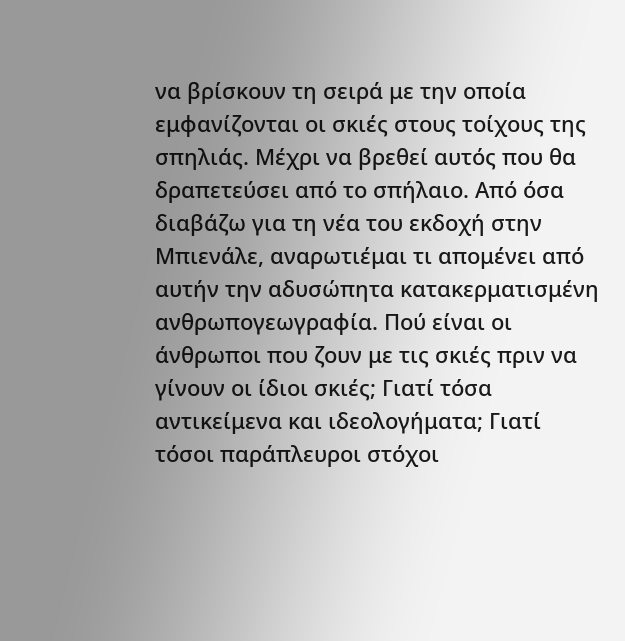να βρίσκουν τη σειρά με την οποία εμφανίζονται οι σκιές στους τοίχους της σπηλιάς. Μέχρι να βρεθεί αυτός που θα δραπετεύσει από το σπήλαιο. Από όσα διαβάζω για τη νέα του εκδοχή στην Μπιενάλε, αναρωτιέμαι τι απομένει από αυτήν την αδυσώπητα κατακερματισμένη ανθρωπογεωγραφία. Πού είναι οι άνθρωποι που ζουν με τις σκιές πριν να γίνουν οι ίδιοι σκιές; Γιατί τόσα αντικείμενα και ιδεολογήματα; Γιατί τόσοι παράπλευροι στόχοι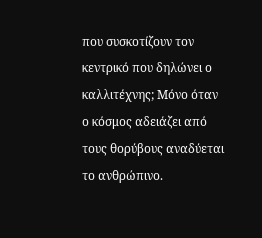που συσκοτίζουν τον κεντρικό που δηλώνει ο καλλιτέχνης; Μόνο όταν ο κόσμος αδειάζει από τους θορύβους αναδύεται το ανθρώπινο.